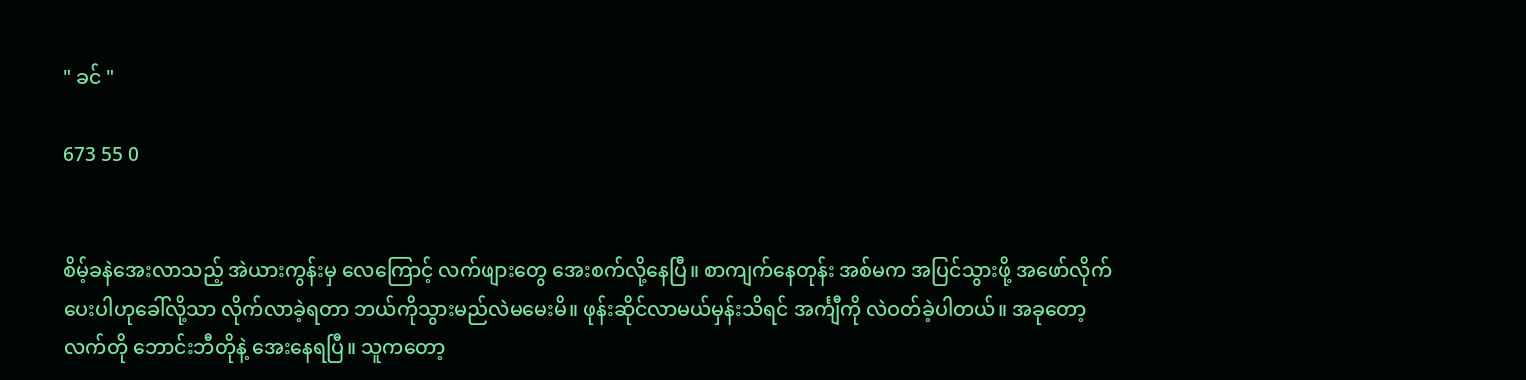" ခင် "

673 55 0


စိမ့်ခနဲအေးလာသည့် အဲယားကွန်းမှ လေကြောင့် လက်ဖျားတွေ အေးစက်လို့နေပြီ။ စာကျက်နေတုန်း အစ်မက အပြင်သွားဖို့ အဖော်လိုက်ပေးပါဟုခေါ်လို့သာ လိုက်လာခဲ့ရတာ ဘယ်ကိုသွားမည်လဲမမေးမိ။ ဖုန်းဆိုင်လာမယ်မှန်းသိရင် အင်္ကျီကို လဲဝတ်ခဲ့ပါတယ်။ အခုတော့ လက်တို ဘောင်းဘီတိုနဲ့ အေးနေရပြီ။ သူကတော့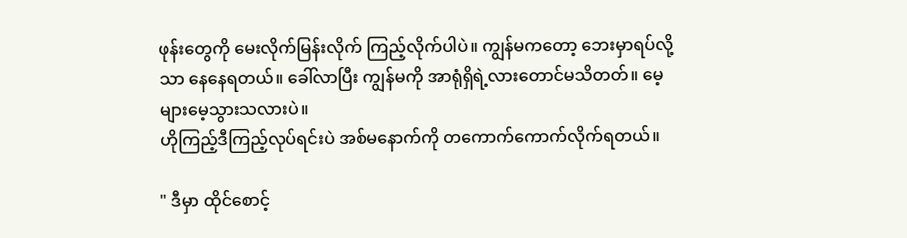ဖုန်းတွေကို မေးလိုက်မြန်းလိုက် ကြည့်လိုက်ပါပဲ။ ကျွန်မကတော့ ဘေးမှာရပ်လို့သာ နေနေရတယ်။ ခေါ်လာပြီး ကျွန်မကို အာရုံရှိရဲ့လားတောင်မသိတတ်။ မေ့များမေ့သွားသလားပဲ။
ဟိုကြည့်ဒီကြည့်လုပ်ရင်းပဲ အစ်မနောက်ကို တကောက်ကောက်လိုက်ရတယ်။

" ဒီမှာ ထိုင်စောင့်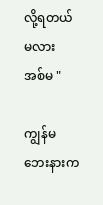လို့ရတယ်မလား အစ်မ "

ကျွန်မဘေးနားက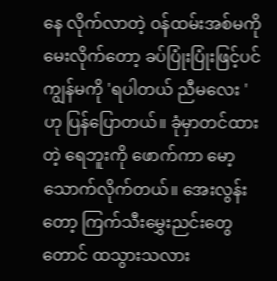နေ လိုက်လာတဲ့ ဝန်ထမ်းအစ်မကို မေးလိုက်တော့ ခပ်ပြုံးပြုံးဖြင့်ပင် ကျွန်မကို 'ရပါတယ် ညီမလေး ' ဟု ပြန်ပြောတယ်။ ခုံမှာတင်ထားတဲ့ ရေဘူးကို ဖောက်ကာ ‌မော့သောက်လိုက်တယ်။ အေးလွန်းတော့ ကြက်သီးမွှေးညင်းတွေတောင် ထသွားသလား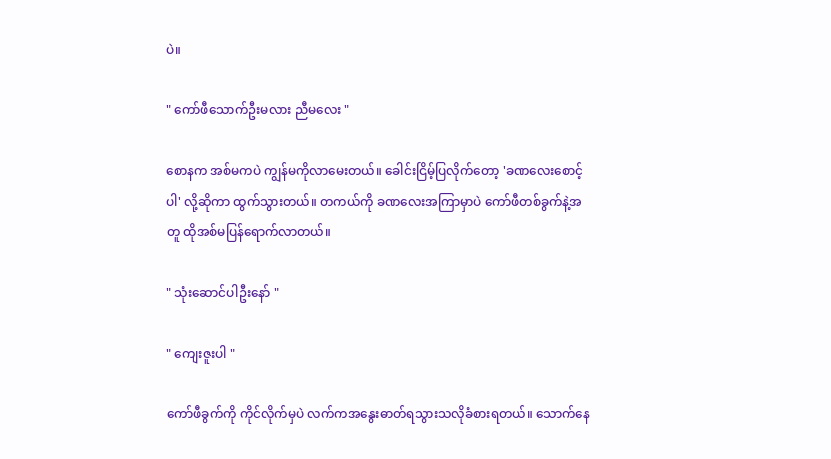ပဲ။

" ကော်ဖီသောက်ဦးမလား ညီမလေး "

စောနက အစ်မကပဲ ကျွန်မကိုလာမေးတယ်။ ခေါင်းငြိမ့်ပြလိုက်တော့ 'ခဏလေးစောင့်ပါ' လို့ဆိုကာ ထွက်သွားတယ်။ တကယ်ကို ခဏလေးအကြာမှာပဲ ကော်ဖီတစ်ခွက်နဲ့အတူ ထိုအစ်မပြန်ရောက်လာတယ်။

" သုံးဆောင်ပါဦး‌နော် "

" ကျေးဇူးပါ "

ကော်ဖီခွက်ကို ကိုင်လိုက်မှပဲ လက်ကအနွေးဓာတ်ရသွားသလိုခံစားရတယ်။ သောက်နေ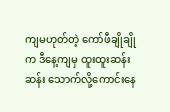ကျမဟုတ်တဲ့ ကော်ဖီချိုချိုက ဒီနေ့ကျမှ ထူးထူးဆန်းဆန်း သောက်လို့ကောင်းနေ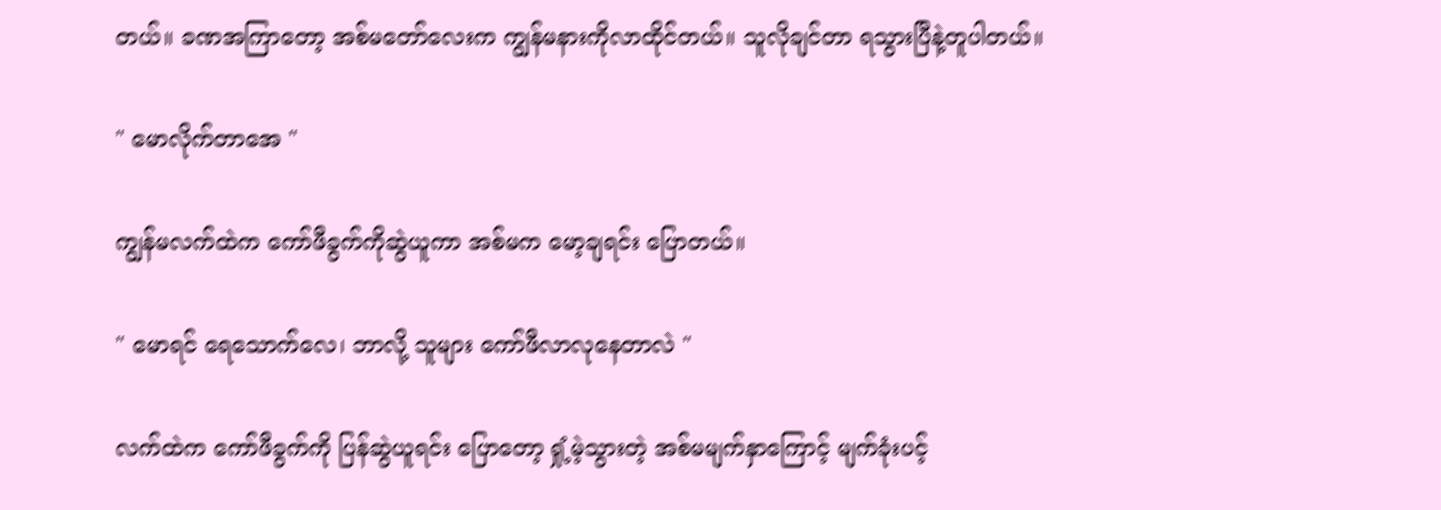တယ်။ ခဏအကြာတော့ အစ်မတော်လေးက ကျွန်မနားကိုလာထိုင်တယ်။ သူလိုချင်တာ ရသွားပြီနဲ့တူပါတယ်။

" မောလိုက်တာအေ "

ကျွန်မလက်ထဲက ကော်ဖီခွက်ကိုဆွဲယူကာ အစ်မက မော့ချရင်း ပြောတယ်။

" မောရင် ရေသောက်လေ၊ ဘာလို့ သူများ ကော်ဖီလာလုနေတာလဲ "

လက်ထဲက ကော်ဖီခွက်ကို ပြန်ဆွဲယူရင်း ပြောတော့ ရှုံ့မဲ့သွားတဲ့ အစ်မမျက်နှာကြောင့် မျက်ခုံးပင့်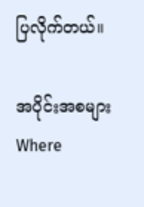ပြလိုက်တယ်။

အပိုင်းအစများWhere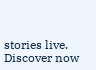stories live. Discover now